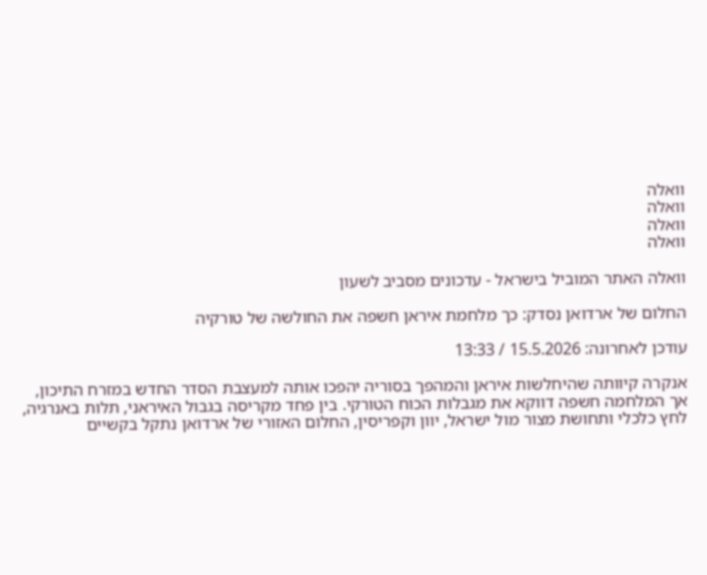וואלה
וואלה
וואלה
וואלה

וואלה האתר המוביל בישראל - עדכונים מסביב לשעון

החלום של ארדואן נסדק: כך מלחמת איראן חשפה את החולשה של טורקיה

עודכן לאחרונה: 15.5.2026 / 13:33

אנקרה קיוותה שהיחלשות איראן והמהפך בסוריה יהפכו אותה למעצבת הסדר החדש במזרח התיכון, אך המלחמה חשפה דווקא את מגבלות הכוח הטורקי. בין פחד מקריסה בגבול האיראני, תלות באנרגיה, לחץ כלכלי ותחושת מצור מול ישראל, יוון וקפריסין, החלום האזורי של ארדואן נתקל בקשיים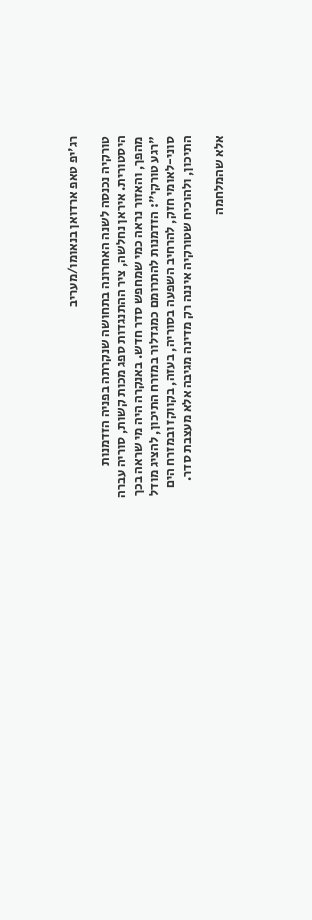רג'יפ טאפ ארדואן בנאומו/מעריב

טורקיה נכנסה לשנה האחרונה בתחושה שנקרתה בפניה הזדמנות היסטורית. איראן נחלשה, ציר ההתנגדות ספג מכות קשות, סוריה עברה מהפך, והאזור נראה כמי שמחפש סדר חדש. באנקרה היה מי שראה בכך "רגע טורקי": הזדמנות להתרומם כמגדלור במזרח התיכון, להציג מודל סוני-לאומי חזק, להרחיב השפעה בסוריה, בעזה, בקווקז ובמזרח הים התיכון, ולהוכיח שטורקיה איננה רק מדינה מגיבה אלא מעצבת סדר.

אלא שהמלחמה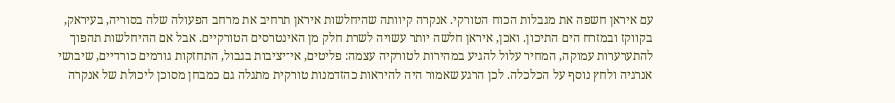עם איראן חשפה את מגבלות הכוח הטורקי. אנקרה קיוותה שהיחלשות איראן תרחיב את מרחב הפעולה שלה בסוריה, בעיראק, בקווקז ובמזרח הים התיכון. ואכן, איראן חלשה יותר עשויה לשרת חלק מן האינטרסים הטורקיים. אבל אם ההיחלשות תהפוך להתערערות עמוקה, המחיר עלול להגיע במהירות לטורקיה עצמה: פליטים, אי־יציבות בגבול, התחזקות גורמים כורדיים, שיבושי אנרגיה ולחץ נוסף על הכלכלה. לכן הרגע שאמור היה להיראות כהזדמנות טורקית מתגלה גם כמבחן מסוכן ליכולת של אנקרה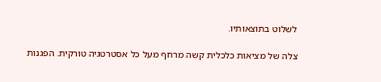לשלוט בתוצאותיו.

צלה של מציאות כלכלית קשה מרחף מעל כל אסטרטגיה טורקית. הפגנות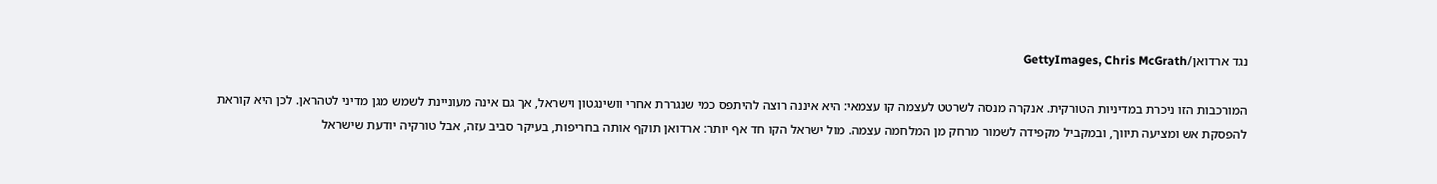נגד ארדואן/GettyImages, Chris McGrath

המורכבות הזו ניכרת במדיניות הטורקית. אנקרה מנסה לשרטט לעצמה קו עצמאי: היא איננה רוצה להיתפס כמי שנגררת אחרי וושינגטון וישראל, אך גם אינה מעוניינת לשמש מגן מדיני לטהראן. לכן היא קוראת להפסקת אש ומציעה תיווך, ובמקביל מקפידה לשמור מרחק מן המלחמה עצמה. מול ישראל הקו חד אף יותר: ארדואן תוקף אותה בחריפות, בעיקר סביב עזה, אבל טורקיה יודעת שישראל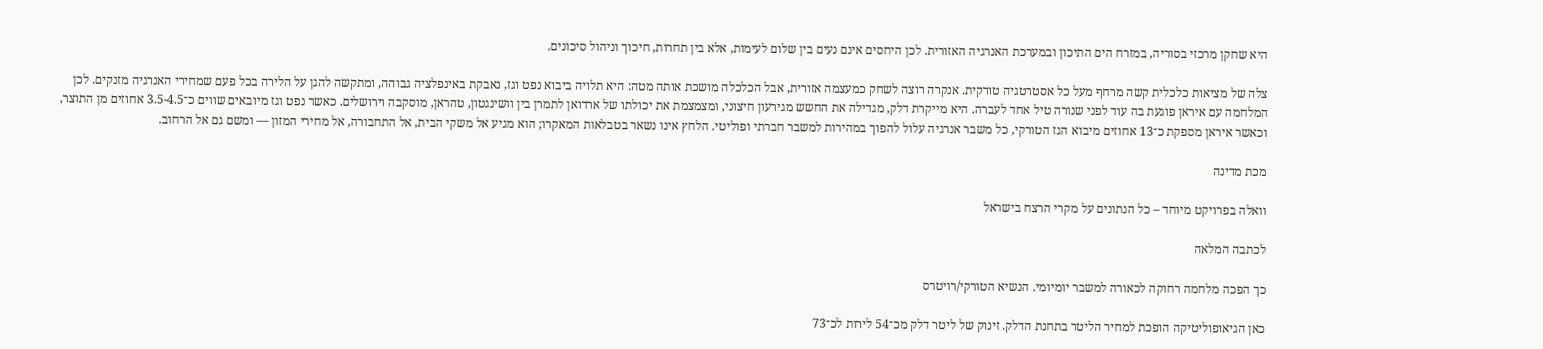היא שחקן מרכזי בסוריה, במזרח הים התיכון ובמערכת האנרגיה האזורית. לכן היחסים אינם נעים בין שלום לעימות, אלא בין תחרות, חיכוך וניהול סיכונים.

צלה של מציאות כלכלית קשה מרחף מעל כל אסטרטגיה טורקית. אנקרה רוצה לשחק כמעצמה אזורית, אבל הכלכלה מושכת אותה מטה: היא תלויה ביבוא נפט וגז, נאבקת באינפלציה גבוהה, ומתקשה להגן על הלירה בכל פעם שמחירי האנרגיה מזנקים. לכן המלחמה עם איראן פוגעת בה עוד לפני שנורה טיל אחד לעברה. היא מייקרת דלק, מגדילה את החשש מגירעון חיצוני, ומצמצמת את יכולתו של ארדואן לתמרן בין וושינגטון, טהראן, מוסקבה וירושלים. כאשר נפט וגז מיובאים שווים כ־3.5-4.5 אחוזים מן התוצר, וכאשר איראן מספקת כ־13 אחוזים מיבוא הגז הטורקי, כל משבר אנרגיה עלול להפוך במהירות למשבר חברתי ופוליטי. הלחץ אינו נשאר בטבלאות המאקרו; הוא מגיע אל משקי הבית, אל התחבורה, אל מחירי המזון — ומשם גם אל הרחוב.

מכת מדינה

וואלה בפרויקט מיוחד – כל הנתונים על מקרי הרצח בישראל

לכתבה המלאה

כך הפכה מלחמה רחוקה לכאורה למשבר יומיומי. הנשיא הטורקי/רויטרס

כאן הגיאופוליטיקה הופכת למחיר הליטר בתחנת הדלק. זינוק של ליטר דלק מכ־54 לירות לכ־73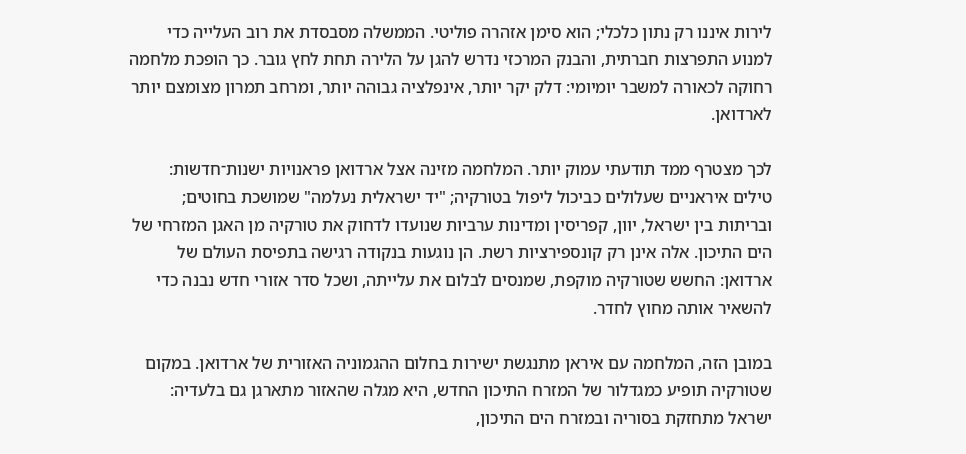לירות איננו רק נתון כלכלי; הוא סימן אזהרה פוליטי. הממשלה מסבסדת את רוב העלייה כדי למנוע התפרצות חברתית, והבנק המרכזי נדרש להגן על הלירה תחת לחץ גובר. כך הופכת מלחמה רחוקה לכאורה למשבר יומיומי: דלק יקר יותר, אינפלציה גבוהה יותר, ומרחב תמרון מצומצם יותר לארדואן.

לכך מצטרף ממד תודעתי עמוק יותר. המלחמה מזינה אצל ארדואן פראנויות ישנות־חדשות: טילים איראניים שעלולים כביכול ליפול בטורקיה; "יד ישראלית נעלמה" שמושכת בחוטים; ובריתות בין ישראל, יוון, קפריסין ומדינות ערביות שנועדו לדחוק את טורקיה מן האגן המזרחי של הים התיכון. אלה אינן רק קונספירציות רשת. הן נוגעות בנקודה רגישה בתפיסת העולם של ארדואן: החשש שטורקיה מוקפת, שמנסים לבלום את עלייתה, ושכל סדר אזורי חדש נבנה כדי להשאיר אותה מחוץ לחדר.

במובן הזה, המלחמה עם איראן מתנגשת ישירות בחלום ההגמוניה האזורית של ארדואן. במקום שטורקיה תופיע כמגדלור של המזרח התיכון החדש, היא מגלה שהאזור מתארגן גם בלעדיה: ישראל מתחזקת בסוריה ובמזרח הים התיכון,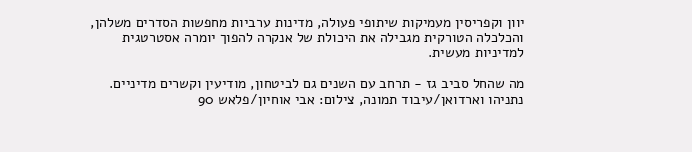יוון וקפריסין מעמיקות שיתופי פעולה, מדינות ערביות מחפשות הסדרים משלהן, והכלכלה הטורקית מגבילה את היכולת של אנקרה להפוך יומרה אסטרטגית למדיניות מעשית.

מה שהחל סביב גז - תרחב עם השנים גם לביטחון, מודיעין וקשרים מדיניים. נתניהו וארדואן/עיבוד תמונה, צילום: אבי אוחיון/פלאש 90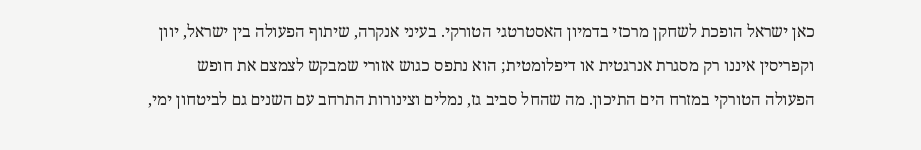כאן ישראל הופכת לשחקן מרכזי בדמיון האסטרטגי הטורקי. בעיני אנקרה, שיתוף הפעולה בין ישראל, יוון וקפריסין איננו רק מסגרת אנרגטית או דיפלומטית; הוא נתפס כגוש אזורי שמבקש לצמצם את חופש הפעולה הטורקי במזרח הים התיכון. מה שהחל סביב גז, נמלים וצינורות התרחב עם השנים גם לביטחון ימי,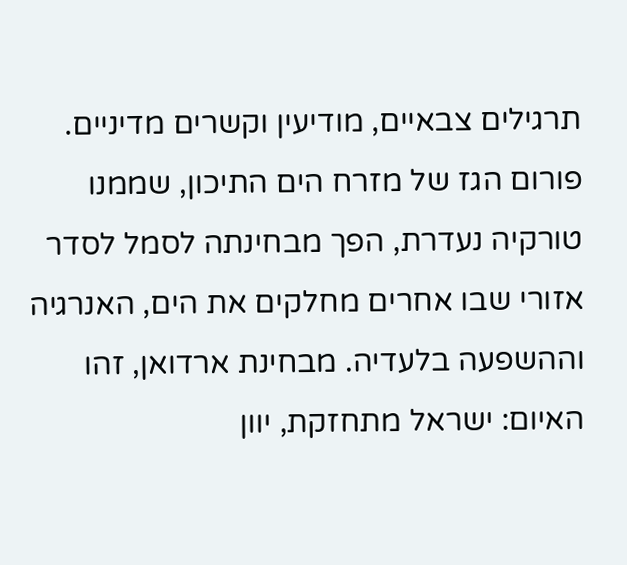תרגילים צבאיים, מודיעין וקשרים מדיניים. פורום הגז של מזרח הים התיכון, שממנו טורקיה נעדרת, הפך מבחינתה לסמל לסדר אזורי שבו אחרים מחלקים את הים, האנרגיה וההשפעה בלעדיה. מבחינת ארדואן, זהו האיום: ישראל מתחזקת, יוון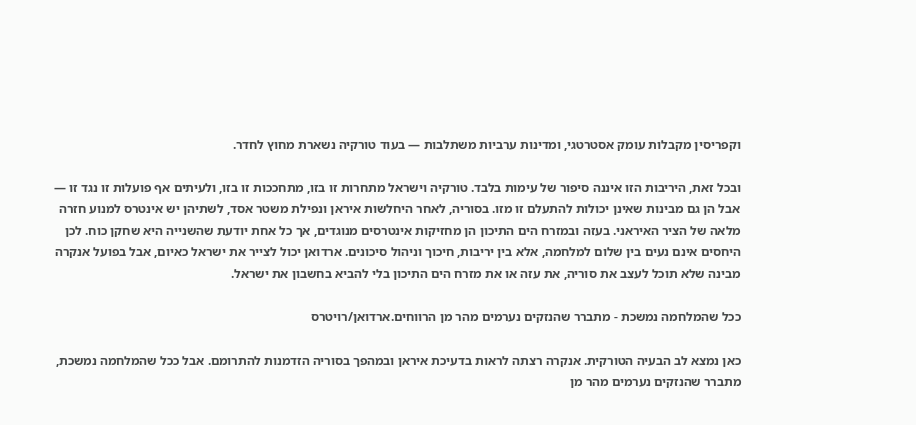וקפריסין מקבלות עומק אסטרטגי, ומדינות ערביות משתלבות — בעוד טורקיה נשארת מחוץ לחדר.

ובכל זאת, היריבות הזו איננה סיפור של עימות בלבד. טורקיה וישראל מתחרות זו בזו, מתחככות זו בזו, ולעיתים אף פועלות זו נגד זו — אבל הן גם מבינות שאינן יכולות להתעלם זו מזו. בסוריה, לאחר היחלשות איראן ונפילת משטר אסד, לשתיהן יש אינטרס למנוע חזרה מלאה של הציר האיראני. בעזה ובמזרח הים התיכון הן מחזיקות אינטרסים מנוגדים, אך כל אחת יודעת שהשנייה היא שחקן כוח. לכן היחסים אינם נעים בין שלום למלחמה, אלא בין יריבות, חיכוך וניהול סיכונים. ארדואן יכול לצייר את ישראל כאיום, אבל בפועל אנקרה מבינה שלא תוכל לעצב את סוריה, את עזה או את מזרח הים התיכון בלי להביא בחשבון את ישראל.

ככל שהמלחמה נמשכת - מתברר שהנזקים נערמים מהר מן הרווחים.ארדואן/רויטרס

כאן נמצא לב הבעיה הטורקית. אנקרה רצתה לראות בדעיכת איראן ובמהפך בסוריה הזדמנות להתרומם. אבל ככל שהמלחמה נמשכת, מתברר שהנזקים נערמים מהר מן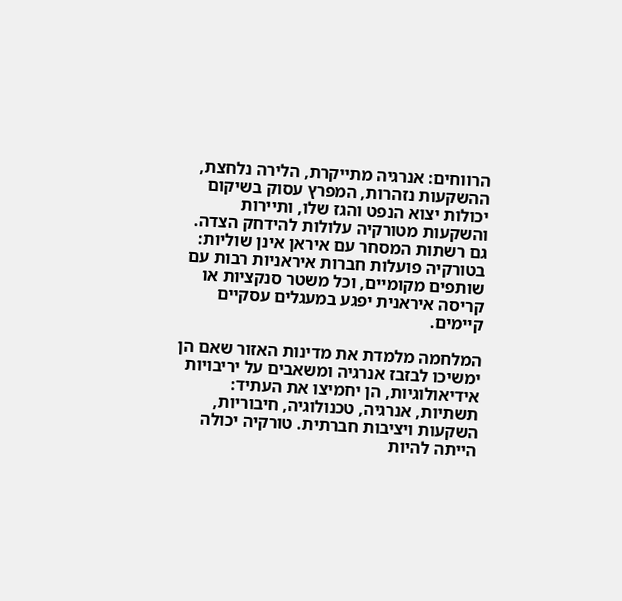הרווחים: אנרגיה מתייקרת, הלירה נלחצת, ההשקעות נזהרות, המפרץ עסוק בשיקום יכולות יצוא הנפט והגז שלו, ותיירות והשקעות מטורקיה עלולות להידחק הצדה. גם רשתות המסחר עם איראן אינן שוליות: בטורקיה פועלות חברות איראניות רבות עם שותפים מקומיים, וכל משטר סנקציות או קריסה איראנית יפגע במעגלים עסקיים קיימים.

המלחמה מלמדת את מדינות האזור שאם הן ימשיכו לבזבז אנרגיה ומשאבים על יריבויות אידיאולוגיות, הן יחמיצו את העתיד: תשתיות, אנרגיה, טכנולוגיה, חיבוריות, השקעות ויציבות חברתית. טורקיה יכולה הייתה להיות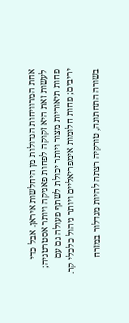אחת המרוויחות הגדולות מן היחלשות איראן. אבל כדי לעשות זאת היא זקוקה לפחות פאניקה ויותר אסטרטגיה; פחות תיאוריות מצור ויותר יכולת לשתף פעולה גם עם יריבים; פחות חלומות אימפריאליים ויותר ניהול כלכלי קר.

בשורה התחתונה, טורקיה רצתה להיות מגדלור במזרח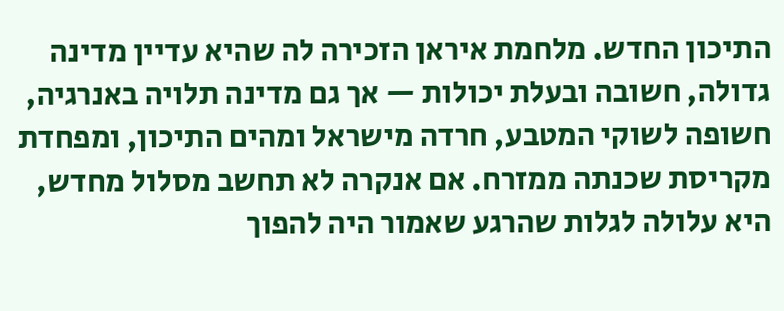התיכון החדש. מלחמת איראן הזכירה לה שהיא עדיין מדינה גדולה, חשובה ובעלת יכולות — אך גם מדינה תלויה באנרגיה, חשופה לשוקי המטבע, חרדה מישראל ומהים התיכון, ומפחדת מקריסת שכנתה ממזרח. אם אנקרה לא תחשב מסלול מחדש, היא עלולה לגלות שהרגע שאמור היה להפוך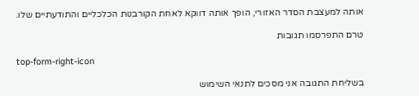אותה למעצבת הסדר האזורי, הופך אותה דווקא לאחת הקורבנות הכלכליים והתודעתיים שלו.

טרם התפרסמו תגובות

top-form-right-icon

בשליחת התגובה אני מסכים לתנאי השימוש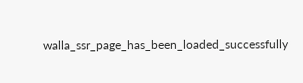walla_ssr_page_has_been_loaded_successfully